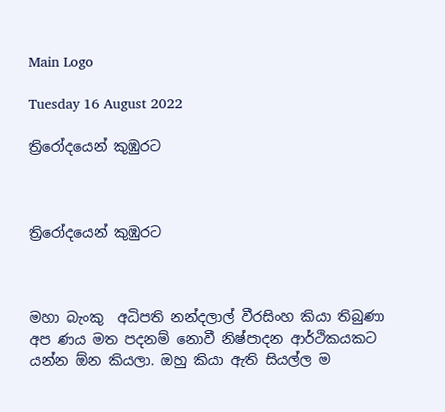Main Logo

Tuesday 16 August 2022

ත්‍රිරෝදයෙන් කුඹුරට



ත්‍රිරෝදයෙන් කුඹුරට



මහා බැංකු  අධිපති නන්දලාල් වීරසිංහ කියා තිබුණා අප ණය මත පදනම් නොවී නිෂ්පාදන ආර්ථිකයකට යන්න ඕන කියලා. ඔහු කියා ඇති සියල්ල ම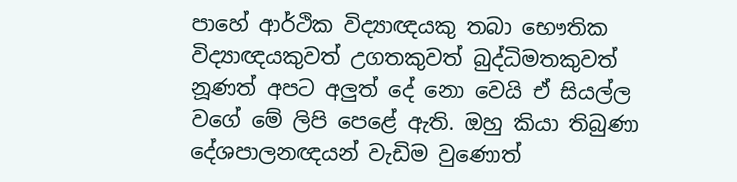පාහේ ආර්ථික වි‍ද්‍යාඥයකු තබා භෞතික විද්‍යාඥයකුවත් උගතකුවත් බුද්ධිමතකුවත් නූණත් අපට අලුත් දේ නො වෙයි ඒ සියල්ල වගේ මේ ලිපි පෙළේ ඇති. ඔහු කියා තිබුණා දේශපාලනඥයන් වැඩිම වුණොත්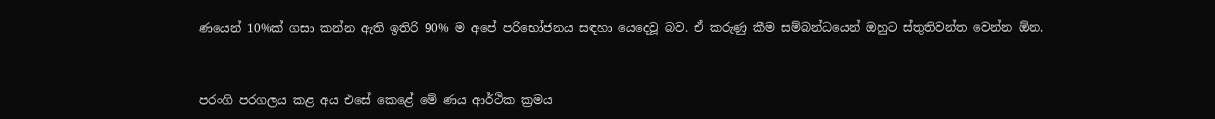ණයෙන් 10%ක් ගසා කන්න ඇති ඉතිරි 90% ම අපේ පරිභෝජනය සඳහා යෙදෙවූ බව. ඒ කරුණු කීම සම්බන්ධයෙන් ඔහුට ස්තුතිවන්ත වෙන්න ඕන.



පරංගි පරගලය කළ අය එසේ කෙළේ මේ ණය ආර්ථික ක්‍රමය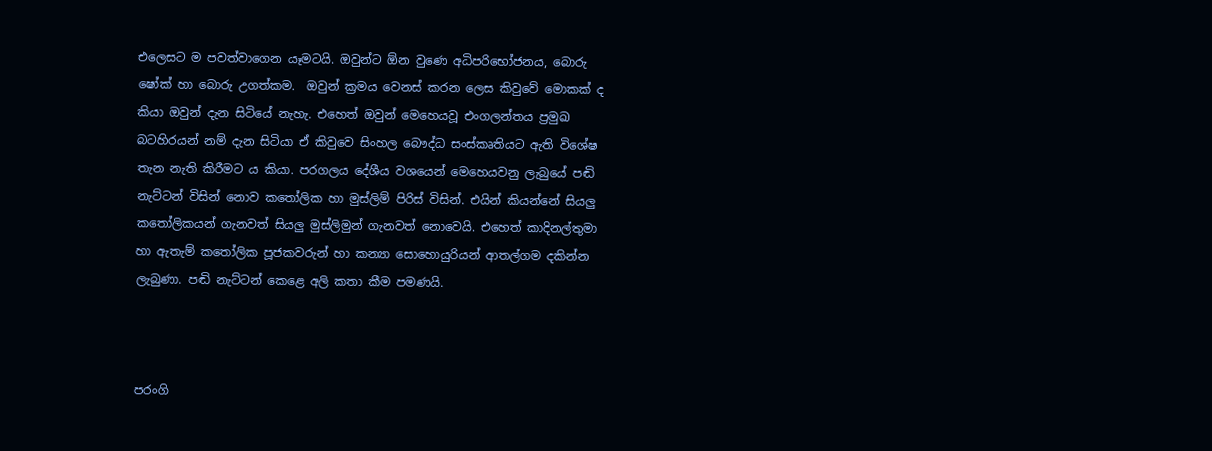එලෙසට ම පවත්වාගෙන යෑමටයි. ඔවුන්ට ඕන වුණෙ අධිපරිභෝජනය, බොරු ෂෝක් හා බොරු උගත්කම.  ඔවුන් ක්‍රමය වෙනස් කරන ලෙස කිවුවේ මොකක් ද කියා ඔවුන් දැන සිටියේ නැහැ. එහෙත් ඔවුන් මෙහෙයවූ එංගලන්තය ප්‍රමුඛ බටහිරයන් නම් දැන සිටියා ඒ කිවුවෙ සිංහල බෞද්ධ සංස්කෘතියට ඇති විශේෂ තැන නැති කිරීමට ය කියා. පරගලය දේශීය වශයෙන් මෙහෙයවනු ලැබුයේ පඬි නැට්ටන් විසින් නොව කතෝලික හා මුස්ලිම් පිරිස් විසින්. එයින් කියන්නේ සියලු කතෝලිකයන් ගැනවත් සියලු මුස්ලිමුන් ගැනවත් නොවෙයි. එහෙත් කාදිනල්තුමා හා ඇතැම් කතෝලික පූජකවරුන් හා කන්‍යා සොහොයුරියන් ආතල්ගම දකින්න ලැබුණා. පඬි නැට්ටන් කෙළෙ අලි කතා කීම පමණයි.



පරංගි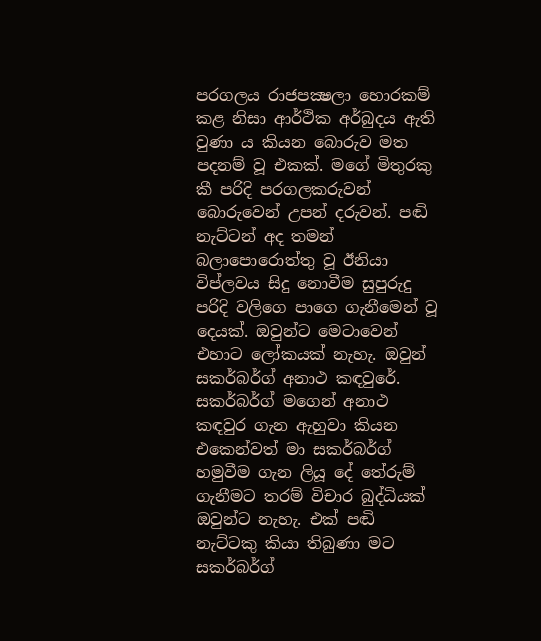පරගලය රාජපක්‍ෂලා හොරකම් කළ නිසා ආර්ථික අර්බුදය ඇති වුණා ය කියන බොරුව මත පදනම් වූ එකක්. මගේ මිතුරකු කී පරිදි පරගලකරුවන් බොරුවෙන් උපන් දරුවන්. පඬි නැට්ටන් අද තමන් බලාපොරොත්තු වූ ඊනියා විප්ලවය සිදු නොවීම සුපුරුදු පරිදි වලිගෙ පාගෙ ගැනීමෙන් වූ දෙයක්. ඔවුන්ට මෙටාවෙන් එහාට ලෝකයක් නැහැ. ඔවුන් සකර්බර්ග් අනාථ කඳවුරේ. සකර්බර්ග් මගෙන් අනාථ කඳවුර ගැන ඇහුවා කියන එකෙන්වත් මා සකර්බර්ග් හමුවීම ගැන ලියූ දේ තේරුම් ගැනීමට තරම් විචාර බුද්ධියක් ඔවුන්ට නැහැ. එක් පඬි නැට්ටකු කියා තිබුණා මට සකර්බර්ග්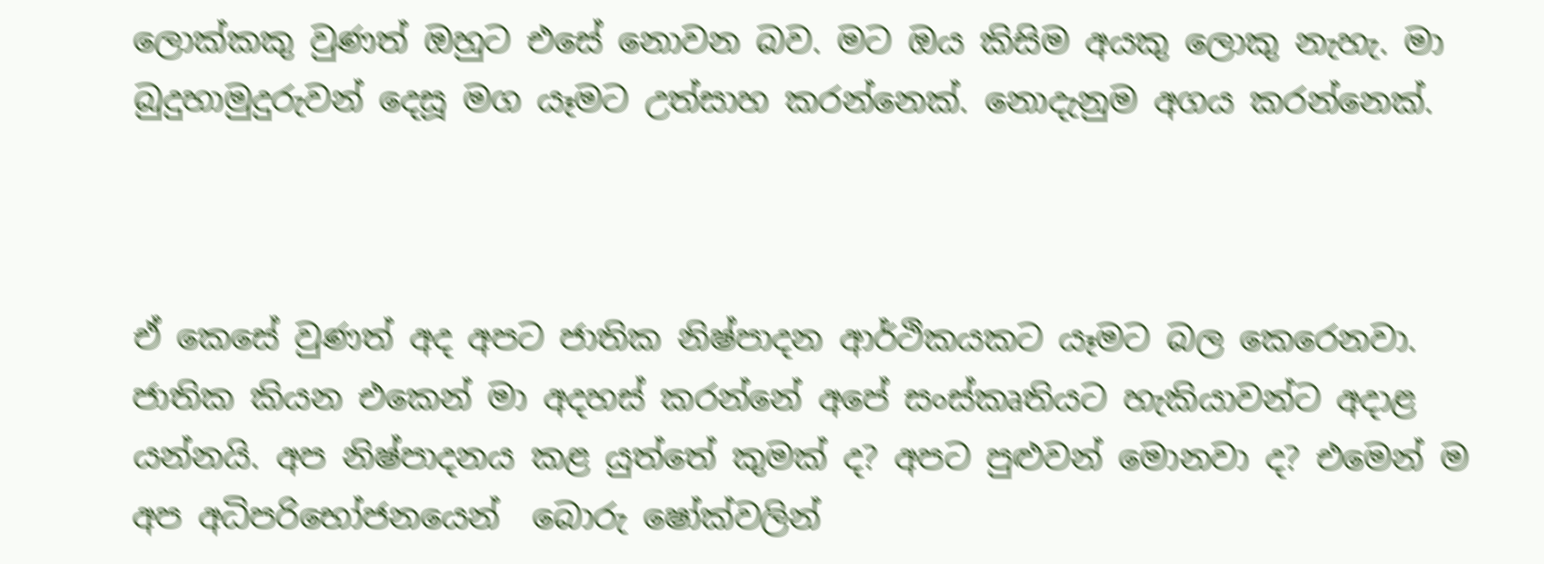ලොක්කකු වුණත් ඔහුට එසේ නොවන බව. මට ඔය කිසිම අයකු ලොකු නැහැ. මා බුදුහාමුදුරුවන් දෙසූ මග යෑමට උත්සාහ කරන්නෙක්. නොදැනුම අගය කරන්නෙක්.



ඒ කෙසේ වුණත් අද අපට ජාතික නිෂ්පාදන ආර්ථිකයකට යෑමට බල කෙරෙනවා. ජාතික කියන එකෙන් මා අදහස් කරන්නේ අපේ සංස්කෘතියට හැකියාවන්ට අදාළ යන්නයි. අප නිෂ්පාදනය කළ යුත්තේ කුමක් ද? අපට පුළුවන් මොනවා ද? එමෙන් ම අප අධිපරිභෝජනයෙන්  බොරු ෂෝක්වලින්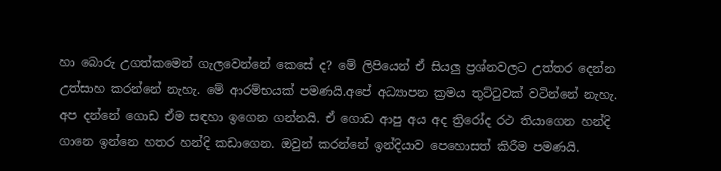හා බොරු උගත්කමෙන් ගැලවෙන්නේ කෙසේ ද? මේ ලිපියෙන් ඒ සියලු ප්‍රශ්නවලට උත්තර දෙන්න උත්සාහ කරන්නේ නැහැ. මේ ආරම්භයක් පමණයි.අපේ අධ්‍යාපන ක්‍රමය තුට්ටුවක් වටින්නේ නැහැ. අප දන්නේ ගොඩ ඒම සඳහා ඉගෙන ගන්නයි. ඒ ගොඩ ආපු අය අද ත්‍රිරෝද රථ තියාගෙන හන්දි ගානෙ ඉන්නෙ හතර හන්දි කඩාගෙන. ඔවුන් කරන්නේ ඉන්දියාව පෙහොසත් කිරීම පමණයි.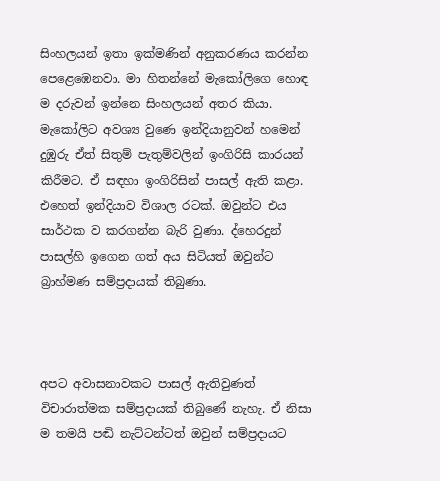සිංහලයන් ඉතා ඉක්මණින් අනුකරණය කරන්න පෙළෙඹෙනවා. මා හිතන්නේ මැකෝලිගෙ හොඳ ම දරුවන් ඉන්නෙ සිංහලයන් අතර කියා. මැකෝලිට අවශ්‍ය වුණෙ ඉන්දියානුවන් හමෙන් දුඹුරු ඒත් සිතුම් පැතුම්වලින් ඉංගිරිසි කාරයන් කිරීමට. ඒ සඳහා ඉංගිරිසින් පාසල් ඇති කළා. එහෙත් ඉන්දියාව විශාල රටක්. ඔවුන්ට එය සාර්ථක ව කරගන්න බැරි වුණා. ද්හෙරදුන් පාසල්හි ඉගෙන ගත් අය සිටියත් ඔවුන්ට බ්‍රාහ්මණ සම්ප්‍රදායක් තිබුණා.



අපට අවාසනාවකට පාසල් ඇතිවුණත් විචාරාත්මක සම්ප්‍රදායක් තිබුණේ නැහැ. ඒ නිසා ම තමයි පඬි නැට්ටන්ටත් ඔවුන් සම්ප්‍රදායට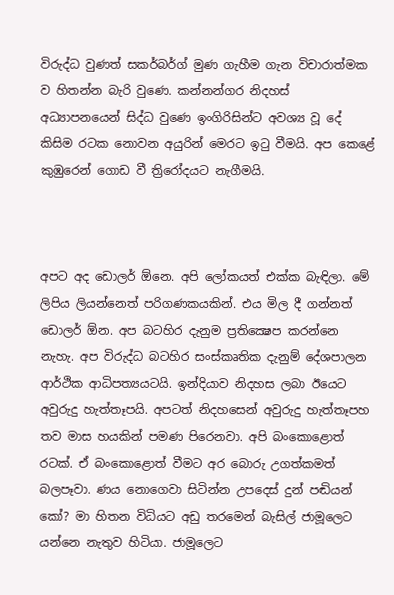විරුද්ධ වුණත් සකර්බර්ග් මුණ ගැහීම ගැන විචාරාත්මක ව හිතන්න බැරි වුණෙ. කන්නන්ගර නිදහස් අධ්‍යාපනයෙන් සිද්ධ වුණෙ ඉංගිරිසින්ට අවශ්‍ය වූ දේ කිසිම රටක නොවන අයුරින් මෙරට ඉටු වීමයි. අප කෙළේ කුඹුරෙන් ගොඩ වී ත්‍රිරෝදයට නැගීමයි.



අපට අද ඩොලර් ඕනෙ. අපි ලෝකයත් එක්ක බැඳිලා. මේ ලිපිය ලියන්නෙත් පරිගණකයකින්. එය මිල දී ගන්නත් ඩොලර් ඕන. අප බටහිර දැනුම ප්‍රතික්‍ෂෙප කරන්නෙ නැහැ. අප විරුද්ධ බටහිර සංස්කෘතික දැනුම් දේශපාලන ආර්ථික ආධිපත්‍යයටයි. ඉන්දියාව නිදහස ලබා ඊයෙට අවුරුදු හැත්තෑපයි. අපටත් නිදහසෙන් අවුරුදු හැත්තෑපහ තව මාස හයකින් පමණ පිරෙනවා. අපි බංකොළොත් රටක්. ඒ බංකොළොත් වීමට අර බොරු උගත්කමත් බලපෑවා. ණය නොගෙවා සිටින්න උපදෙස් දුන් පඬියන් කෝ? මා හිතන විධියට අඩු තරමෙන් බැසිල් ජාමූලෙට යන්නෙ නැතුව හිටියා. ජාමූලෙට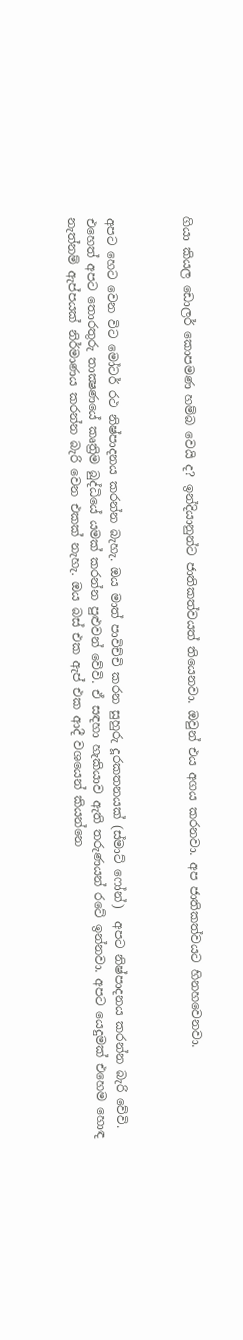ගියා කියල ඩොලර් කොපමණ හම්බ වෙයි ද? ඉන්දියානුන්ට ජාතිකත්වයත් තියෙනවා. ඔවුන් එය අගය කරනවා. අප ජාතිකත්වයට හිනහවෙනවා.



අපට හෙට වෙන විට මෝටර් රථ නිෂ්පාදනය කරන්න බැහැ. ඔය මාත් පාවිච්චි කරන සුහුරු දූරකතනයක් (ස්මාට් ෆෝන්)  අපට නිෂ්පාදනය කරන්න බැරි වේවි. එහෙත් අපට තොරතුරු තාක්‍ෂණයේ කෘත්‍රිම බුද්ධියේ යමක් කරන්න පුළුවන් වේවි. ඒ සඳහා හැකියාව ඇති තරුණයන් රටේ ඉන්නවා. අපට යෙදුමක් එහෙම හොඳ නැත්නම් ඇප්පයක් නිර්මාණය කරන්න බැරි වෙන එකක් නැහැ. ඔය බස් එක ඇප් එක ආදී වශයෙන් කියන්නෙ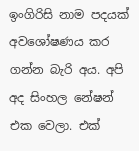ඉංගිරිසි නාම පදයක් අවශෝෂණය කර ගන්න බැරි අය. අපි අද සිංහල නේෂන් එක වෙලා. එක්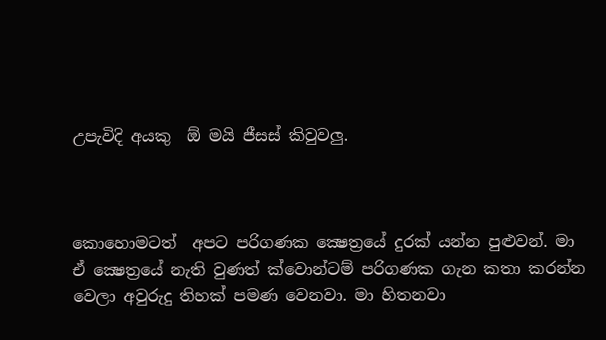උපැවිදි අයකු  ඕ මයි ජීසස් කිවුවලු.



කොහොමටත්  අපට පරිගණක ක්‍ෂෙත්‍රයේ දුරක් යන්න පුළුවන්. මා ඒ ක්‍ෂෙත්‍රයේ නැති වුණත් ක්වොන්ටම් පරිගණක ගැන කතා කරන්න වෙලා අවුරුදු තිහක් පමණ වෙනවා. මා හිතනවා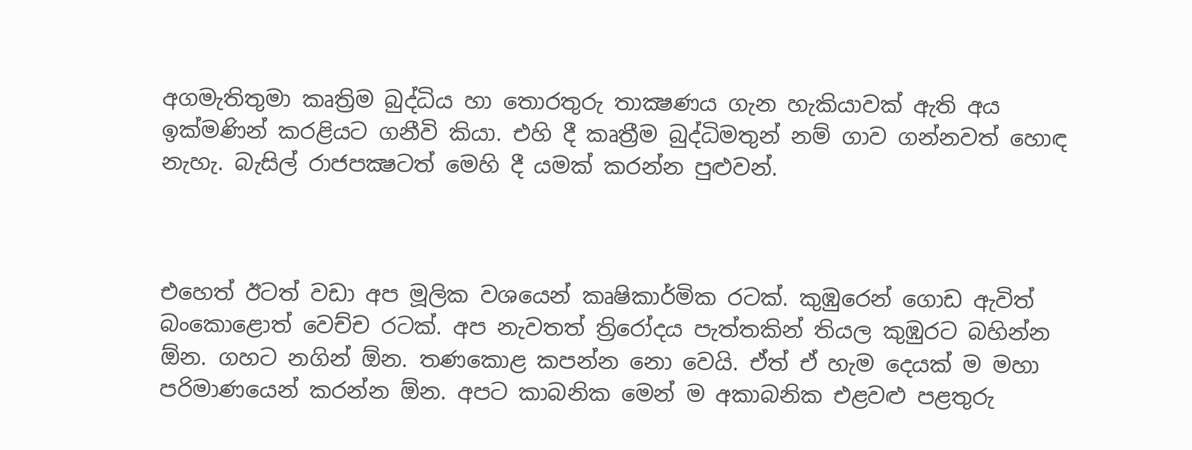අගමැතිතුමා කෘත්‍රිම බුද්ධිය හා තොරතුරු තාක්‍ෂණය ගැන හැකියාවක් ඇති අය ඉක්මණින් කරළියට ගනීවි කියා. එහි දී කෘත්‍රීම බුද්ධිමතුන් නම් ගාව ගන්නවත් හොඳ නැහැ. බැසිල් රාජපක්‍ෂටත් මෙහි දී යමක් කරන්න පුළුවන්.



එහෙත් ඊටත් වඩා අප මූලික වශයෙන් කෘෂිකාර්මික රටක්. කුඹුරෙන් ගොඩ ඇවිත් බංකොළොත් වෙච්ච රටක්. අප නැවතත් ත්‍රිරෝදය පැත්තකින් තියල කුඹුරට බහින්න ඕන. ගහට නගින් ඕන. තණකොළ කපන්න නො වෙයි. ඒත් ඒ හැම දෙයක් ම මහා පරිමාණයෙන් කරන්න ඕන. අපට කාබනික මෙන් ම අකාබනික එළවළු පළතුරු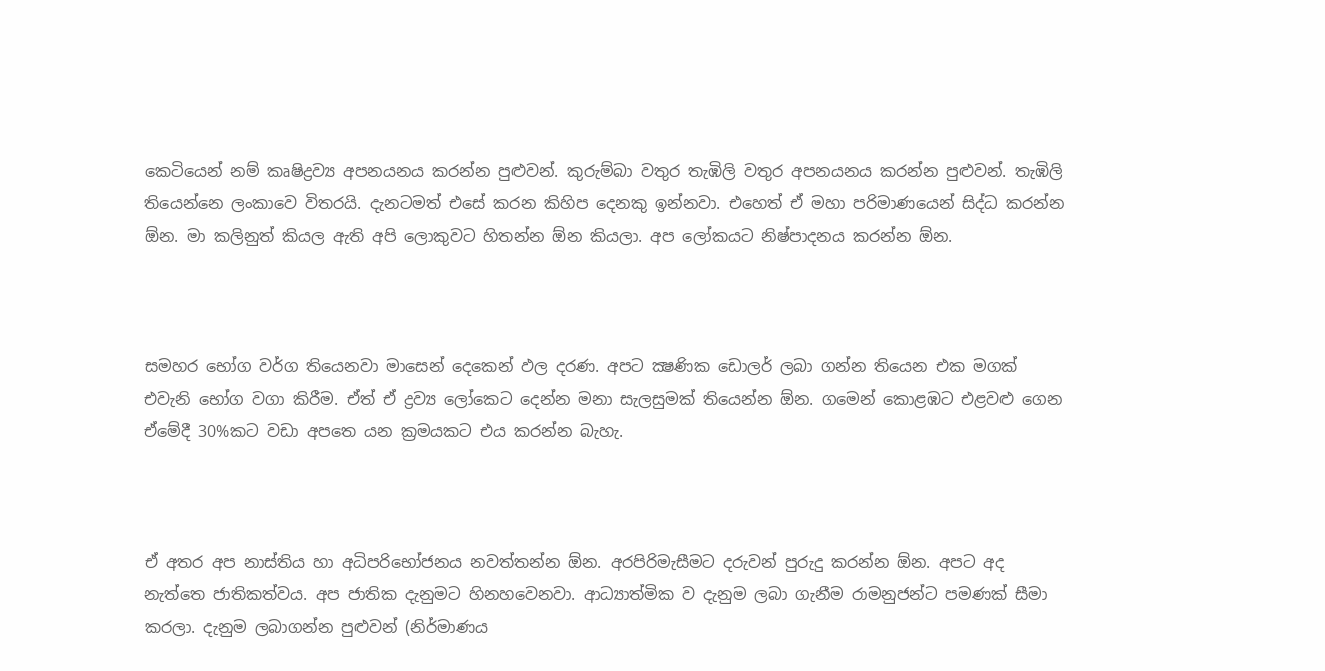කෙටියෙන් නම් කෘෂිද්‍රව්‍ය අපනයනය කරන්න පුළුවන්. කුරුම්බා වතුර තැඹිලි වතුර අපනයනය කරන්න පුළුවන්. තැඹිලි තියෙන්නෙ ලංකාවෙ විතරයි. දැනටමත් එසේ කරන කිහිප දෙනකු ඉන්නවා. එහෙත් ඒ මහා පරිමාණයෙන් සිද්ධ කරන්න ඕන. මා කලිනුත් කියල ඇති අපි ලොකුවට හිතන්න ඕන කියලා. අප ලෝකයට නිෂ්පාදනය කරන්න ඕන.



සමහර භෝග වර්ග තියෙනවා මාසෙන් දෙකෙන් ඵල දරණ. අපට ක්‍ෂණික ඩොලර් ලබා ගන්න තියෙන එක මගක් එවැනි භෝග වගා කිරීම. ඒත් ඒ ද්‍රව්‍ය ලෝකෙට දෙන්න මනා සැලසුමක් තියෙන්න ඕන. ගමෙන් කොළඹට එළවළු ගෙන ඒමේදී 30%කට වඩා අපතෙ යන ක්‍රමයකට එය කරන්න බැහැ.



ඒ අතර අප නාස්තිය හා අධිපරිභෝජනය නවත්තන්න ඕන. අරපිරිමැසීමට දරුවන් පුරුදු කරන්න ඕන. අපට අද නැත්තෙ ජාතිකත්වය. අප ජාතික දැනුමට හිනහවෙනවා. ආධ්‍යාත්මික ව දැනුම ලබා ගැනීම රාමනුජන්ට පමණක් සීමා කරලා. දැනුම ලබාගන්න පුළුවන් (නිර්මාණය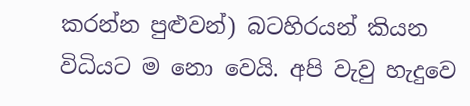කරන්න පුළුවන්) බටහිරයන් කියන විධියට ම නො වෙයි. අපි වැවු හැදුවෙ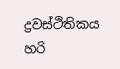ද්‍රවස්ථිතිකය හරි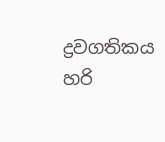ද්‍රවගතිකය හරි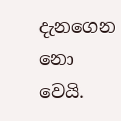දැනගෙන නො වෙයි.